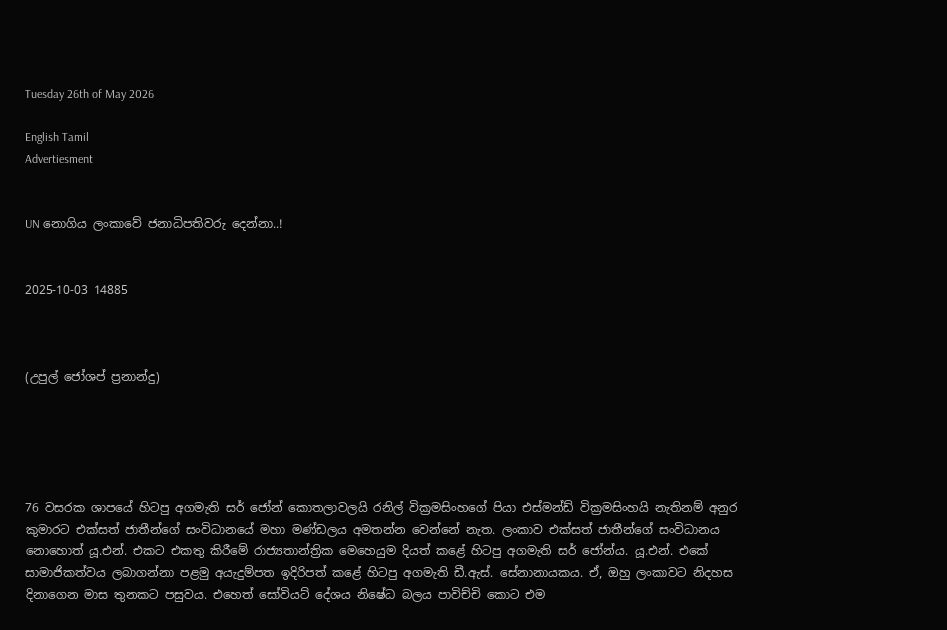Tuesday 26th of May 2026

English Tamil
Advertiesment


UN නොගිය ලංකාවේ ජනාධිපතිවරු දෙන්නා..!


2025-10-03 14885



(උපුල් ජෝශප් ප්‍රනාන්දු)





76 වසරක ශාපයේ හිටපු අගමැති සර් ජෝන් කොතලාවලයි රනිල් වික්‍රමසිංහගේ පියා එස්මන්ඩ් වික්‍රමසිංහයි නැතිනම් අනුර කුමාරට එක්සත් ජාතීන්ගේ සංවිධානයේ මහා මණ්ඩලය අමතන්න වෙන්නේ නැත. ලංකාව එක්සත් ජාතීන්ගේ සංවිධානය නොහොත් යූ.එන්. එකට එකතු කිරීමේ රාජ්‍යතාන්ත්‍රික මෙහෙයුම දියත් කළේ හිටපු අගමැති සර් ජෝන්ය. යූ.එන්. එකේ සාමාජිකත්වය ලබාගන්නා පළමු අයැදුම්පත ඉදිරිපත් කළේ හිටපු අගමැති ඩී.ඇස්. සේනානායකය. ඒ, ඔහු ලංකාවට නිදහස දිනාගෙන මාස තුනකට පසුවය. එහෙත් සෝවියට් දේශය නිෂේධ බලය පාවිච්චි කොට එම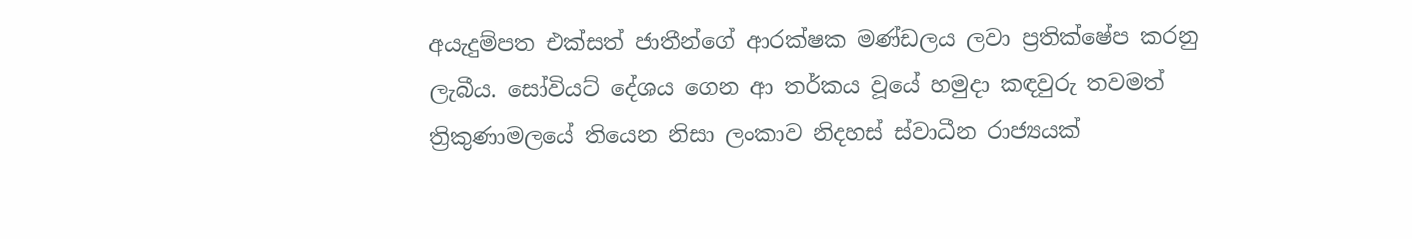අයැදුම්පත එක්සත් ජාතීන්ගේ ආරක්ෂක මණ්ඩලය ලවා ප්‍රතික්ෂේප කරනු ලැබීය. සෝවියට් දේශය ගෙන ආ තර්කය වූයේ හමුදා කඳවුරු තවමත් ත්‍රිකුණාමලයේ තියෙන නිසා ලංකාව නිදහස් ස්වාධීන රාජ්‍යයක්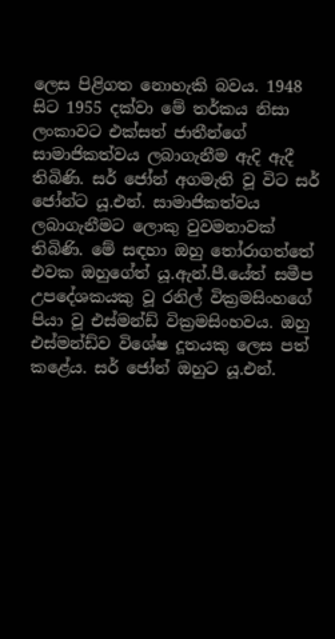ලෙස පිළිගත නොහැකි බවය. 1948 සිට 1955 දක්වා මේ තර්කය නිසා ලංකාවට එක්සත් ජාතීන්ගේ සාමාජිකත්වය ලබාගැනීම ඇදි ඇදී තිබිණි. සර් ජෝන් අගමැති වූ විට සර් ජෝන්ට යූ.එන්. සාමාජිකත්වය ලබාගැනීමට ලොකු වුවමනාවක් තිබිණි. මේ සඳහා ඔහු තෝරාගත්තේ එවක ඔහුගේත් යූ.ඇන්.පී.යේත් සමීප උපදේශකයකු වූ රනිල් වික්‍රමසිංහගේ පියා වූ එස්මන්ඩ් වික්‍රමසිංහවය. ඔහු එස්මන්ඩ්ව විශේෂ දූතයකු ලෙස පත් කළේය. සර් ජෝන් ඔහුට යූ.එන්.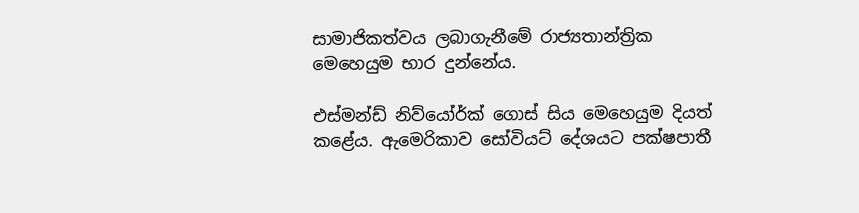සාමාජිකත්වය ලබාගැනීමේ රාජ්‍යතාන්ත්‍රික මෙහෙයුම භාර දුන්නේය.

එස්මන්ඩ් නිව්යෝර්ක් ගොස් සිය මෙහෙයුම දියත් කළේය. ඇමෙරිකාව සෝවියට් දේශයට පක්ෂපාතී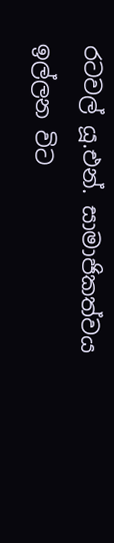රටවල් යූ.එන්. සාමාජිකත්වය ඉල්ලන විට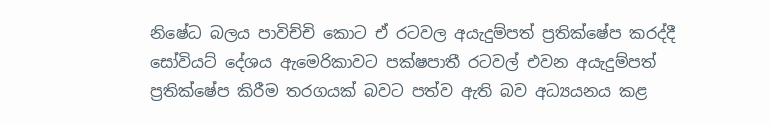නිෂේධ බලය පාවිච්චි කොට ඒ රටවල අයැදුම්පත් ප්‍රතික්ෂේප කරද්දී සෝවියට් දේශය ඇමෙරිකාවට පක්ෂපාතී රටවල් එවන අයැදුම්පත් ප්‍රතික්ෂේප කිරීම තරගයක් බවට පත්ව ඇති බව අධ්‍යයනය කළ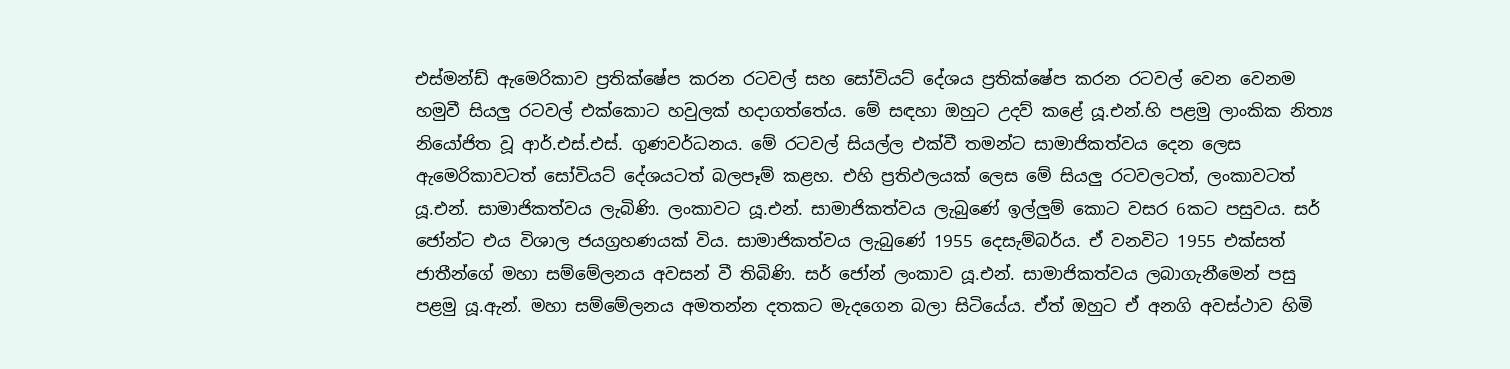එස්මන්ඩ් ඇමෙරිකාව ප්‍රතික්ෂේප කරන රටවල් සහ සෝවියට් දේශය ප්‍රතික්ෂේප කරන රටවල් වෙන වෙනම හමුවී සියලු රටවල් එක්කොට හවුලක් හදාගත්තේය. මේ සඳහා ඔහුට උදව් කළේ යූ.එන්.හි පළමු ලාංකික නිත්‍ය නියෝජිත වූ ආර්.එස්.එස්. ගුණවර්ධනය. මේ රටවල් සියල්ල එක්වී තමන්ට සාමාජිකත්වය දෙන ලෙස ඇමෙරිකාවටත් සෝවියට් දේශයටත් බලපෑම් කළහ. එහි ප්‍රතිඵලයක් ලෙස මේ සියලු රටවලටත්, ලංකාවටත් යූ.එන්. සාමාජිකත්වය ලැබිණි. ලංකාවට යූ.එන්. සාමාජිකත්වය ලැබුණේ ඉල්ලුම් කොට වසර 6කට පසුවය. සර් ජෝන්ට එය විශාල ජයග්‍රහණයක් විය. සාමාජිකත්වය ලැබුණේ 1955 දෙසැම්බර්ය. ඒ වනවිට 1955 එක්සත් ජාතීන්ගේ මහා සම්මේලනය අවසන් වී තිබිණි. සර් ජෝන් ලංකාව යූ.එන්. සාමාජිකත්වය ලබාගැනීමෙන් පසු පළමු යූ.ඇන්. මහා සම්මේලනය අමතන්න දතකට මැදගෙන බලා සිටියේය. ඒත් ඔහුට ඒ අනගි අවස්ථාව හිමි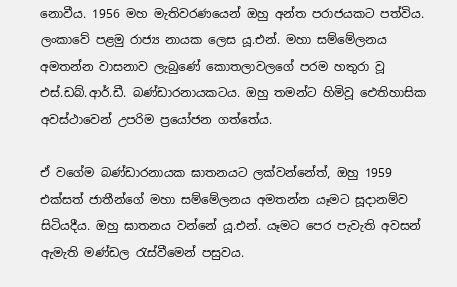නොවීය. 1956 මහ මැතිවරණයෙන් ඔහු අන්ත පරාජයකට පත්විය. ලංකාවේ පළමු රාජ්‍ය නායක ලෙස යූ.එන්. මහා සම්මේලනය අමතන්න වාසනාව ලැබුණේ කොතලාවලගේ පරම හතුරා වූ එස්.ඩබ්.ආර්.ඩී. බණ්ඩාරනායකටය. ඔහු තමන්ට හිමිවූ ඓතිහාසික අවස්ථාවෙන් උපරිම ප්‍රයෝජන ගත්තේය.

ඒ වගේම බණ්ඩාරනායක ඝාතනයට ලක්වන්නේත්, ඔහු 1959 එක්සත් ජාතීන්ගේ මහා සම්මේලනය අමතන්න යෑමට සූදානම්ව සිටියදීය. ඔහු ඝාතනය වන්නේ යූ.එන්. යෑමට පෙර පැවැති අවසන් ඇමැති මණ්ඩල රැස්වීමෙන් පසුවය.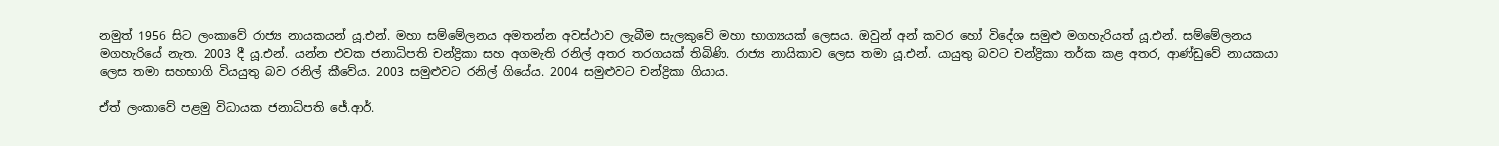නමුත් 1956 සිට ලංකාවේ රාජ්‍ය නායකයන් යූ.එන්. මහා සම්මේලනය අමතන්න අවස්ථාව ලැබීම සැලකුවේ මහා භාග්‍යයක් ලෙසය. ඔවුන් අන් කවර හෝ විදේශ සමුළු මගහැරියත් යූ.එන්. සම්මේලනය මගහැරියේ නැත. 2003 දී යූ.එන්. යන්න එවක ජනාධිපති චන්ද්‍රිකා සහ අගමැති රනිල් අතර තරගයක් තිබිණි. රාජ්‍ය නායිකාව ලෙස තමා යූ.එන්. යායුතු බවට චන්ද්‍රිකා තර්ක කළ අතර, ආණ්ඩුවේ නායකයා ලෙස තමා සහභාගි වියයුතු බව රනිල් කීවේය. 2003 සමුළුවට රනිල් ගියේය. 2004 සමුළුවට චන්ද්‍රිකා ගියාය.

ඒත් ලංකාවේ පළමු විධායක ජනාධිපති ජේ.ආර්.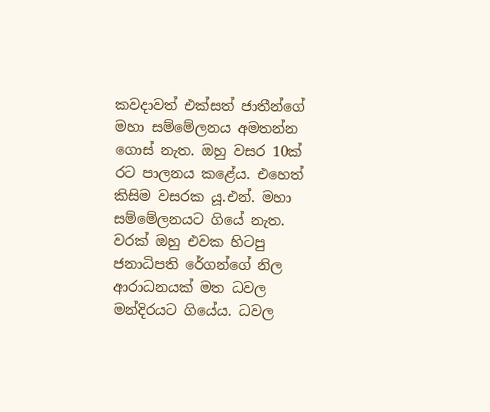කවදාවත් එක්සත් ජාතීන්ගේ මහා සම්මේලනය අමතන්න ගොස් නැත. ඔහු වසර 10ක් රට පාලනය කළේය. එහෙත් කිසිම වසරක යූ.එන්. මහා සම්මේලනයට ගියේ නැත. වරක් ඔහු එවක හිටපු ජනාධිපති රේගන්ගේ නිල ආරාධනයක් මත ධවල මන්දිරයට ගියේය. ධවල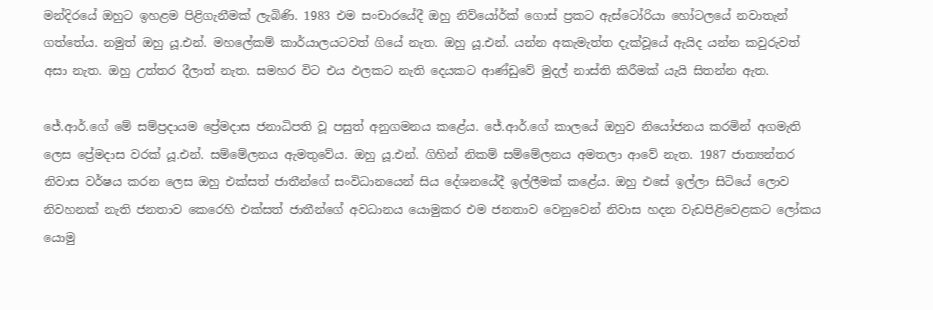මන්දිරයේ ඔහුට ඉහළම පිළිගැනීමක් ලැබිණි. 1983 එම සංචාරයේදී ඔහු නිව්යෝර්ක් ගොස් ප්‍රකට ඇස්ටෝරියා හෝටලයේ නවාතැන් ගත්තේය. නමුත් ඔහු යූ.එන්. මහලේකම් කාර්යාලයටවත් ගියේ නැත. ඔහු යූ.එන්. යන්න අකැමැත්ත දැක්වූයේ ඇයිද යන්න කවුරුවත් අසා නැත. ඔහු උත්තර දීලාත් නැත. සමහර විට එය ඵලකට නැති දෙයකට ආණ්ඩුවේ මුදල් නාස්ති කිරීමක් යැයි සිතන්න ඇත.

ජේ.ආර්.ගේ මේ සම්ප්‍රදායම ප්‍රේමදාස ජනාධිපති වූ පසුත් අනුගමනය කළේය. ජේ.ආර්.ගේ කාලයේ ඔහුව නියෝජනය කරමින් අගමැති ලෙස ප්‍රේමදාස වරක් යූ.එන්. සම්මේලනය ඇමතුවේය. ඔහු යූ.එන්. ගිහින් නිකම් සම්මේලනය අමතලා ආවේ නැත. 1987 ජාත්‍යන්තර නිවාස වර්ෂය කරන ලෙස ඔහු එක්සත් ජාතීන්ගේ සංවිධානයෙන් සිය දේශනයේදී ඉල්ලීමක් කළේය. ඔහු එසේ ඉල්ලා සිටියේ ලොව නිවහනක් නැති ජනතාව කෙරෙහි එක්සත් ජාතීන්ගේ අවධානය යොමුකර එම ජනතාව වෙනුවෙන් නිවාස හදන වැඩපිළිවෙළකට ලෝකය යොමු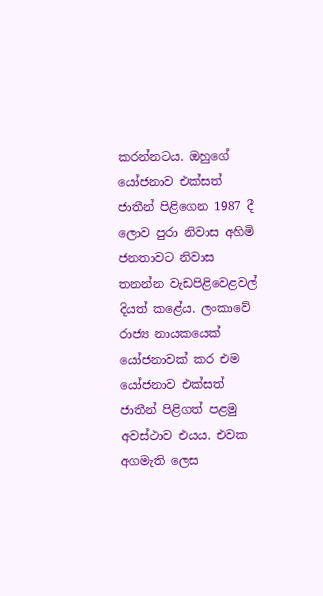කරන්නටය. ඔහුගේ යෝජනාව එක්සත් ජාතීන් පිළිගෙන 1987 දී ලොව පුරා නිවාස අහිමි ජනතාවට නිවාස තනන්න වැඩපිළිවෙළවල් දියත් කළේය. ලංකාවේ රාජ්‍ය නායකයෙක් යෝජනාවක් කර එම යෝජනාව එක්සත් ජාතීන් පිළිගත් පළමු අවස්ථාව එයය. එවක අගමැති ලෙස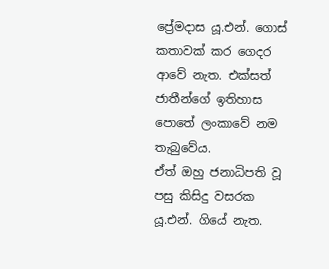ප්‍රේමදාස යූ.එන්. ගොස් කතාවක් කර ගෙදර ආවේ නැත. එක්සත් ජාතීන්ගේ ඉතිහාස පොතේ ලංකාවේ නම තැබුවේය.
ඒත් ඔහු ජනාධිපති වූ පසු කිසිදු වසරක යූ.එන්. ගියේ නැත.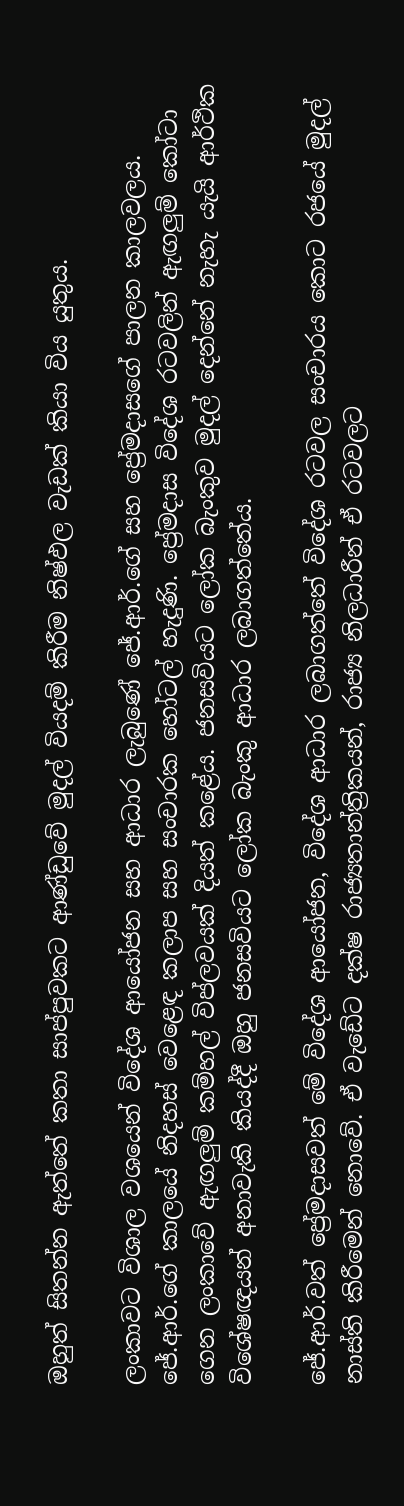ඔහුත් සිතන්න ඇත්තේ කතා සාප්පුවකට ආණ්ඩුවේ මුදල් වියදම් කිරීම නිෂ්ඵල වැඩක් කියා විය යුතුය.

ලංකාවට විශාල වශයෙන් විදේශ ආයෝජන සහ ආධාර ලැබුණේ ජේ.ආර්.ගේ සහ ප්‍රේමදාසගේ පාලන කාලවලය. ජේ.ආර්.ගේ කාලයේ නිදහස් වෙළෙඳ කලාප සහ සංචාරක හෝටල් හැදුණි. ප්‍රේමදාස විදේශ රටවලින් ඇඟලුම් කෝටා ගෙන ලංකාවේ ඇඟලුම් කම්හල් විප්ලවයක් දියත් කළේය. ජනසවියට ලෝක බැංකුව මුදල් දෙන්නේ නැහැ යැයි ආර්ථික විශේෂඥයන් අනාවැකි කියද්දී ඔහු ජනසවියට ලෝක බැංකු ආධාර ලබාගත්තේය.

ජේ.ආර්.වත් ප්‍රේමදාසවත් මේ විදේශ ආයෝජන, විදේශ ආධාර ලබාගත්තේ විදේශ රටවල සංචාරය කොට රජයේ මුදල් නාස්ති කිරීමෙන් නොවේ. ඒ වැඩේට දක්ෂ රාජ්‍යතාන්ත්‍රිකයන්, රාජ්‍ය නිලධාරීන් ඒ රටවලට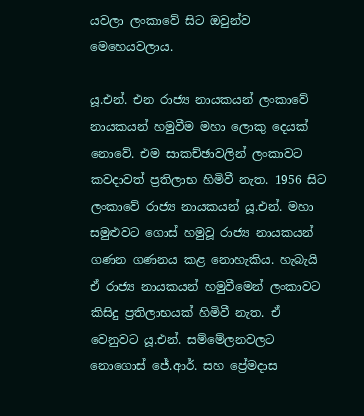යවලා ලංකාවේ සිට ඔවුන්ව මෙහෙයවලාය.

යූ.එන්. එන රාජ්‍ය නායකයන් ලංකාවේ නායකයන් හමුවීම මහා ලොකු දෙයක් නොවේ. එම සාකච්ඡාවලින් ලංකාවට කවදාවත් ප්‍රතිලාභ හිමිවී නැත. 1956 සිට ලංකාවේ රාජ්‍ය නායකයන් යූ.එන්. මහා සමුළුවට ගොස් හමුවූ රාජ්‍ය නායකයන් ගණන ගණනය කළ නොහැකිය. හැබැයි ඒ රාජ්‍ය නායකයන් හමුවීමෙන් ලංකාවට කිසිදු ප්‍රතිලාභයක් හිමිවී නැත. ඒ වෙනුවට යූ.එන්. සම්මේලනවලට නොගොස් ජේ.ආර්. සහ ප්‍රේමදාස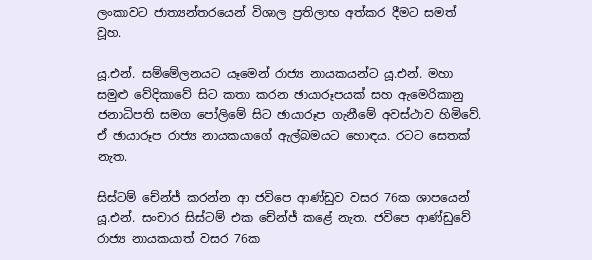ලංකාවට ජාත්‍යන්තරයෙන් විශාල ප්‍රතිලාභ අත්කර දීමට සමත් වූහ.

යූ.එන්. සම්මේලනයට යෑමෙන් රාජ්‍ය නායකයන්ට යූ.එන්. මහා සමුළු වේදිකාවේ සිට කතා කරන ඡායාරූපයක් සහ ඇමෙරිකානු ජනාධිපති සමග පෝලිමේ සිට ඡායාරූප ගැනීමේ අවස්ථාව හිමිවේ. ඒ ඡායාරූප රාජ්‍ය නායකයාගේ ඇල්බමයට හොඳය. රටට සෙතක් නැත.

සිස්ටම් චේන්ජ් කරන්න ආ ජවිපෙ ආණ්ඩුව වසර 76ක ශාපයෙන් යූ.එන්. සංචාර සිස්ටම් එක චේන්ජ් කළේ නැත. ජවිපෙ ආණ්ඩුවේ රාජ්‍ය නායකයාත් වසර 76ක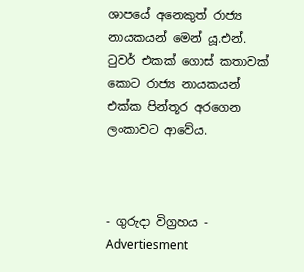ශාපයේ අනෙකුත් රාජ්‍ය නායකයන් මෙන් යූ.එන්. ටුවර් එකක් ගොස් කතාවක් කොට රාජ්‍ය නායකයන් එක්ක පින්තූර අරගෙන ලංකාවට ආවේය.



- ගුරුදා විග්‍රහය -
Advertiesment